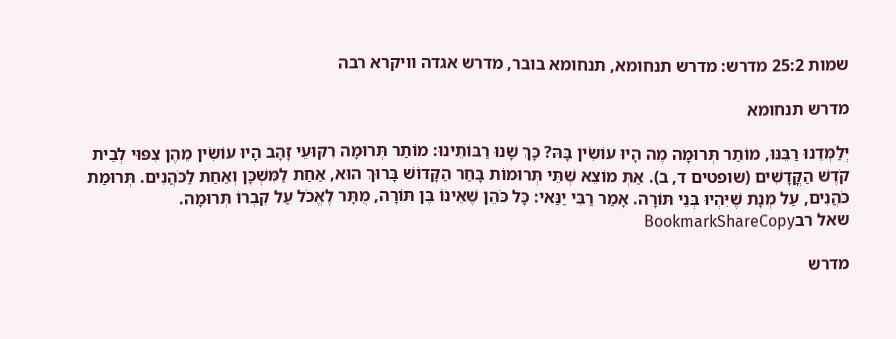שמות 25:2 מדרש: מדרש תנחומא, תנחומא בובר, מדרש אגדה וויקרא רבה

מדרש תנחומא

יְלַמְּדֵנוּ רַבֵּנּוּ, מוֹתַר תְּרוּמָה מֶה הָיוּ עוֹשִׂין בָּהּ? כָּךְ שָׁנוּ רַבּוֹתֵינוּ: מוֹתַר תְּרוּמָה רִקּוּעֵי זָהָב הָיוּ עוֹשִׂין מֵהֶן צִפּוּי לְבֵית קֹדֶשׁ הַקֳּדָשִׁים (שופטים ד, ב). אַתְּ מוֹצֵא שְׁתֵּי תְּרוּמוֹת בָּחַר הַקָּדוֹשׁ בָּרוּךְ הוּא, אַחַת לַמִּשְׁכָּן וְאַחַת לַכֹּהֲנִים. תְּרוּמַת כֹּהֲנִים, עַל מְנָת שֶׁיִּהְיוּ בְּנֵי תּוֹרָה. אָמַר רַבִּי יַנַּאי: כָּל כֹּהֵן שֶׁאֵינוֹ בֶּן תּוֹרָה, מֻתָּר לֶאֱכֹל עַל קִבְרוֹ תְּרוּמָה.
שאל רבBookmarkShareCopy

מדרש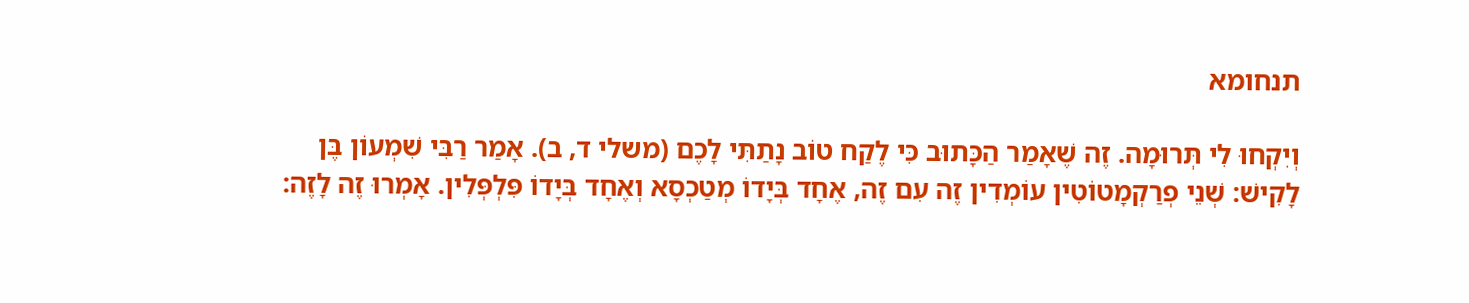תנחומא

וְיִקְחוּ לִי תְּרוּמָה. זֶה שֶׁאָמַר הַכָּתוּב כִּי לֶקַח טוֹב נָתַתִּי לָכֶם (משלי ד, ב). אָמַר רַבִּי שִׁמְעוֹן בֶּן לָקִישׁ: שְׁנֵי פְרַקְמָטוֹטִין עוֹמְדִין זֶה עִם זֶה, אֶחָד בְּיָדוֹ מְטַכְסָא וְאֶחָד בְּיָדוֹ פִּלְפְּלִין. אָמְרוּ זֶה לָזֶה: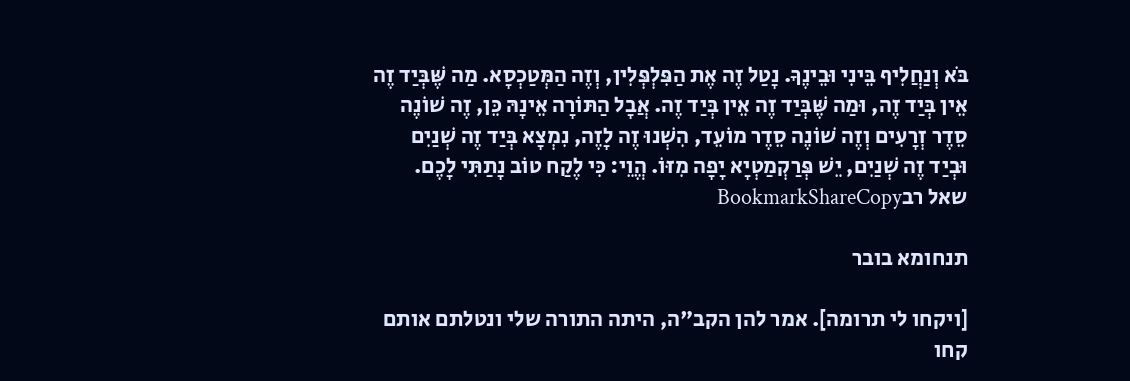בֹּא וְנַחֲלִיף בֵּינִי וּבֵינֶךָ. נָטַל זֶה אֶת הַפִּלְפְּלִין, וְזֶה הַמְּטַכְסָא. מַה שֶּׁבְּיַד זֶה אֵין בְּיַד זֶה, וּמַה שֶּׁבְּיַד זֶה אֵין בְּיַד זֶה. אֲבָל הַתּוֹרָה אֵינָהּ כֵּן, זֶה שׁוֹנֶה סֵדֶר זְרָעִים וְזֶה שׁוֹנֶה סֵדֶר מוֹעֵד, הִשְׁנוּ זֶה לָזֶה, נִמְצָא בְּיַד זֶה שְׁנַיִם וּבְיַד זֶה שְׁנַיִם, יֵשׁ פְּרַקְמַטְיָא יָפָה מִזּוֹ. הֱוֵי: כִּי לֶקַח טוֹב נָתַתִּי לָכֶם.
שאל רבBookmarkShareCopy

תנחומא בובר

[ויקחו לי תרומה]. אמר להן הקב"ה, היתה התורה שלי ונטלתם אותם קחו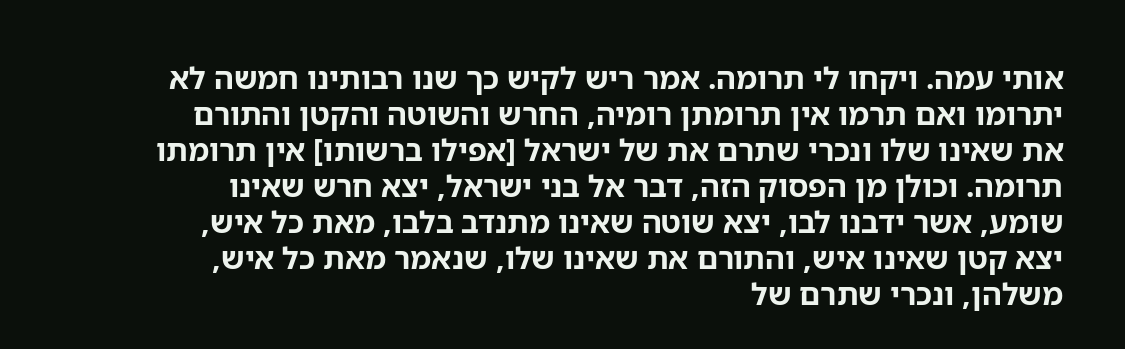אותי עמה. ויקחו לי תרומה. אמר ריש לקיש כך שנו רבותינו חמשה לא יתרומו ואם תרמו אין תרומתן רומיה, החרש והשוטה והקטן והתורם את שאינו שלו ונכרי שתרם את של ישראל [אפילו ברשותו] אין תרומתו תרומה. וכולן מן הפסוק הזה, דבר אל בני ישראל, יצא חרש שאינו שומע, אשר ידבנו לבו, יצא שוטה שאינו מתנדב בלבו, מאת כל איש, יצא קטן שאינו איש, והתורם את שאינו שלו, שנאמר מאת כל איש, משלהן, ונכרי שתרם של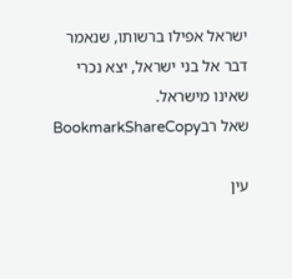ישראל אפילו ברשותו, שנאמר דבר אל בני ישראל, יצא נכרי שאינו מישראל.
שאל רבBookmarkShareCopy

עין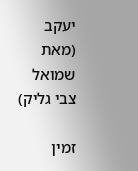יעקב (מאת שמואל צבי גליק)

זמין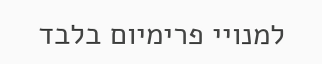למנויי פרימיום בלבד